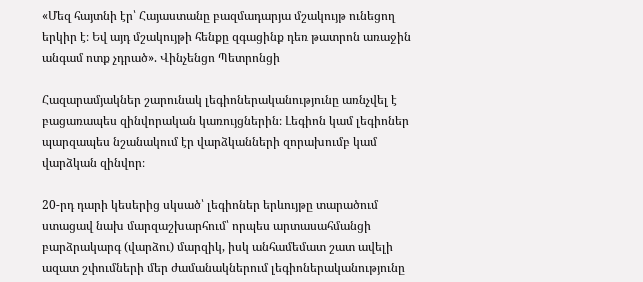«Մեզ հայտնի էր՝ Հայաստանը բազմադարյա մշակույթ ունեցող երկիր է։ Եվ այդ մշակույթի հենքը զգացինք դեռ թատրոն առաջին անգամ ոտք չդրած». Վինչենցո Պետրոնցի

Հազարամյակներ շարունակ լեգիոներականությունը առնչվել է բացառապես զինվորական կառույցներին։ Լեգիոն կամ լեգիոներ պարզապես նշանակում էր վարձկանների զորախումբ կամ վարձկան զինվոր։

20-րդ դարի կեսերից սկսած՝ լեգիոներ երևույթը տարածում ստացավ նախ մարզաշխարհում՝ որպես արտասահմանցի բարձրակարգ (վարձու) մարզիկ, իսկ անհամեմատ շատ ավելի ազատ շփումների մեր ժամանակներում լեգիոներականությունը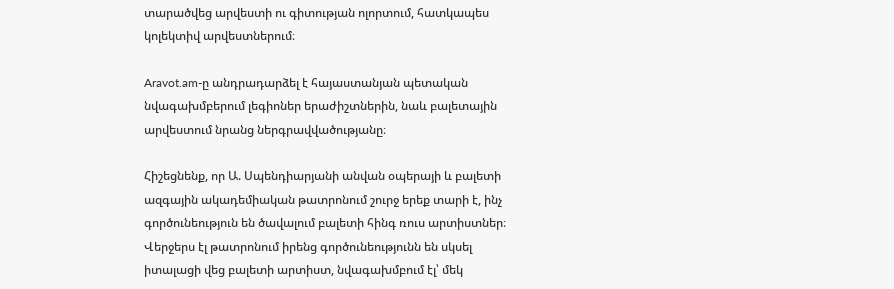տարածվեց արվեստի ու գիտության ոլորտում, հատկապես կոլեկտիվ արվեստներում։

Aravot.am-ը անդրադարձել է հայաստանյան պետական նվագախմբերում լեգիոներ երաժիշտներին, նաև բալետային արվեստում նրանց ներգրավվածությանը։

Հիշեցնենք, որ Ա. Սպենդիարյանի անվան օպերայի և բալետի ազգային ակադեմիական թատրոնում շուրջ երեք տարի է, ինչ գործունեություն են ծավալում բալետի հինգ ռուս արտիստներ։ Վերջերս էլ թատրոնում իրենց գործունեությունն են սկսել իտալացի վեց բալետի արտիստ, նվագախմբում էլ՝ մեկ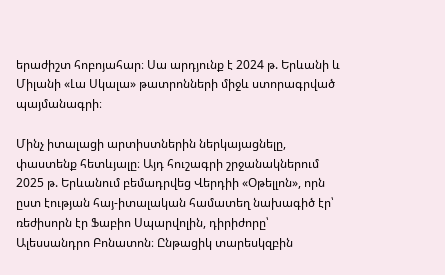երաժիշտ հոբոյահար։ Սա արդյունք է 2024 թ. Երևանի և Միլանի «Լա Սկալա» թատրոնների միջև ստորագրված պայմանագրի։

Մինչ իտալացի արտիստներին ներկայացնելը, փաստենք հետևյալը։ Այդ հուշագրի շրջանակներում 2025 թ. Երևանում բեմադրվեց Վերդիի «Օթելլոն», որն ըստ էության հայ-իտալական համատեղ նախագիծ էր՝ ռեժիսորն էր Ֆաբիո Սպարվոլին, դիրիժորը՝ Ալեսսանդրո Բոնատոն։ Ընթացիկ տարեսկզբին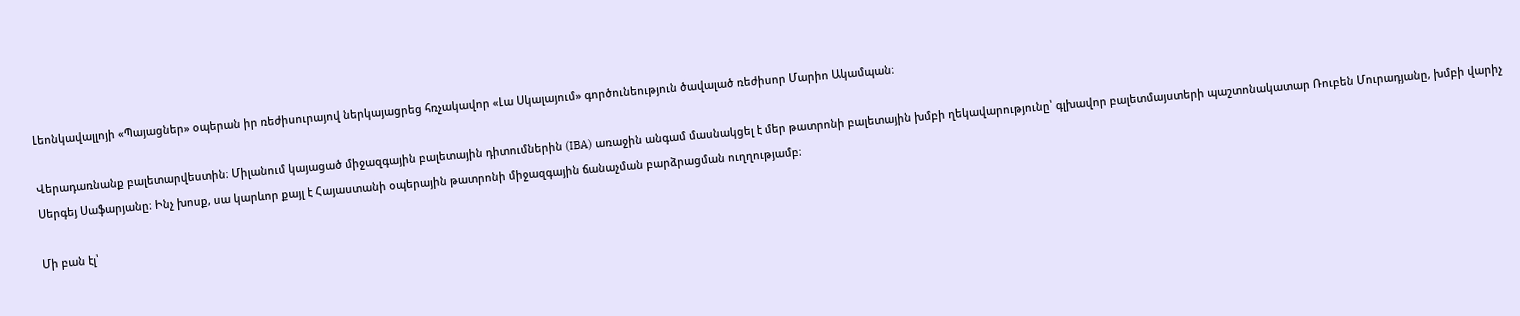Լեոնկավալլոյի «Պայացներ» օպերան իր ռեժիսուրայով ներկայացրեց հռչակավոր «Լա Սկալայում» գործունեություն ծավալած ռեժիսոր Մարիո Ակամպան։

Վերադառնանք բալետարվեստին։ Միլանում կայացած միջազգային բալետային դիտումներին (IBA) առաջին անգամ մասնակցել է մեր թատրոնի բալետային խմբի ղեկավարությունը՝ գլխավոր բալետմայստերի պաշտոնակատար Ռուբեն Մուրադյանը, խմբի վարիչ Սերգեյ Սաֆարյանը։ Ինչ խոսք, սա կարևոր քայլ է Հայաստանի օպերային թատրոնի միջազգային ճանաչման բարձրացման ուղղությամբ։

Մի բան էլ՝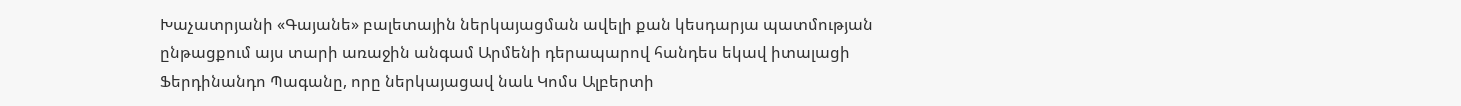Խաչատրյանի «Գայանե» բալետային ներկայացման ավելի քան կեսդարյա պատմության ընթացքում այս տարի առաջին անգամ Արմենի դերապարով հանդես եկավ իտալացի Ֆերդինանդո Պագանը, որը ներկայացավ նաև Կոմս Ալբերտի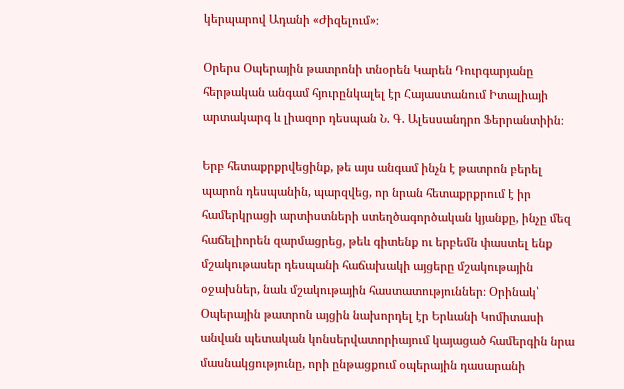կերպարով Ադանի «Ժիզելում»։

Օրերս Օպերային թատրոնի տնօրեն Կարեն Դուրգարյանը հերթական անգամ հյուրընկալել էր Հայաստանում Իտալիայի արտակարգ և լիազոր դեսպան Ն. Գ. Ալեսսանդրո Ֆերրանտիին։

Երբ հետաքրքրվեցինք, թե այս անգամ ինչն է թատրոն բերել պարոն դեսպանին, պարզվեց, որ նրան հետաքրքրում է իր համերկրացի արտիստների ստեղծագործական կյանքը, ինչը մեզ հաճելիորեն զարմացրեց, թեև գիտենք ու երբեմն փաստել ենք մշակութասեր դեսպանի հաճախակի այցերը մշակութային օջախներ, նաև մշակութային հաստատություններ։ Օրինակ՝ Օպերային թատրոն այցին նախորդել էր Երևանի Կոմիտասի անվան պետական կոնսերվատորիայում կայացած համերգին նրա մասնակցությունը, որի ընթացքում օպերային դասարանի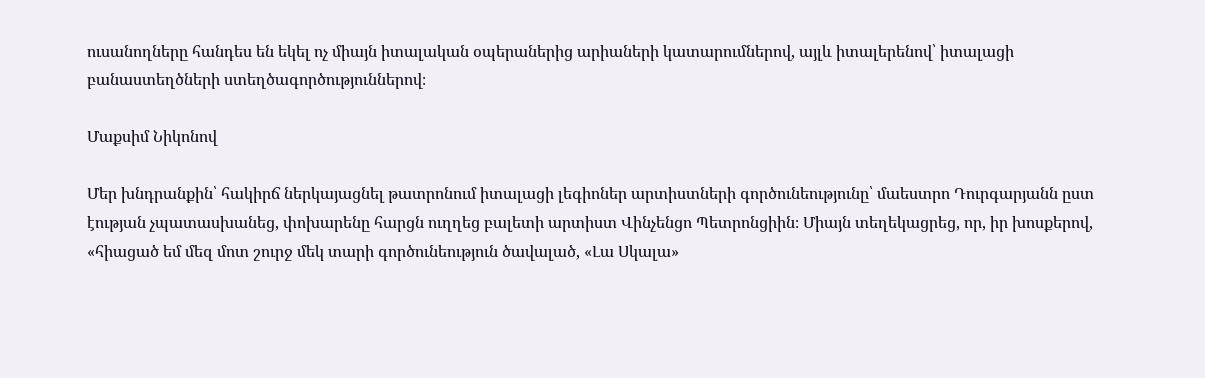ուսանողները հանդես են եկել ոչ միայն իտալական օպերաներից արիաների կատարումներով, այլև իտալերենով՝ իտալացի բանաստեղծների ստեղծագործություններով։

Մաքսիմ Նիկոնով

Մեր խնդրանքին՝ հակիրճ ներկայացնել թատրոնում իտալացի լեգիոներ արտիստների գործունեությունը՝ մաեստրո Դուրգարյանն ըստ էության չպատասխանեց, փոխարենը հարցն ուղղեց բալետի արտիստ Վինչենցո Պետրոնցիին։ Միայն տեղեկացրեց, որ, իր խոսքերով, «հիացած եմ մեզ մոտ շուրջ մեկ տարի գործունեություն ծավալած, «Լա Սկալա»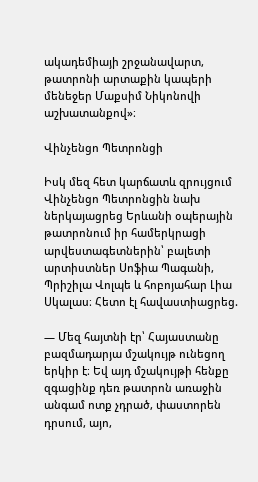ակադեմիայի շրջանավարտ, թատրոնի արտաքին կապերի մենեջեր Մաքսիմ Նիկոնովի աշխատանքով»։

Վինչենցո Պետրոնցի

Իսկ մեզ հետ կարճատև զրույցում Վինչենցո Պետրոնցին նախ ներկայացրեց Երևանի օպերային թատրոնում իր համերկրացի արվեստագետներին՝ բալետի արտիստներ Սոֆիա Պագանի, Պրիշիլա Վոլպե և հոբոյահար Լիա Սկալաս։ Հետո էլ հավաստիացրեց.

— Մեզ հայտնի էր՝ Հայաստանը բազմադարյա մշակույթ ունեցող երկիր է։ Եվ այդ մշակույթի հենքը զգացինք դեռ թատրոն առաջին անգամ ոտք չդրած, փաստորեն դրսում, այո,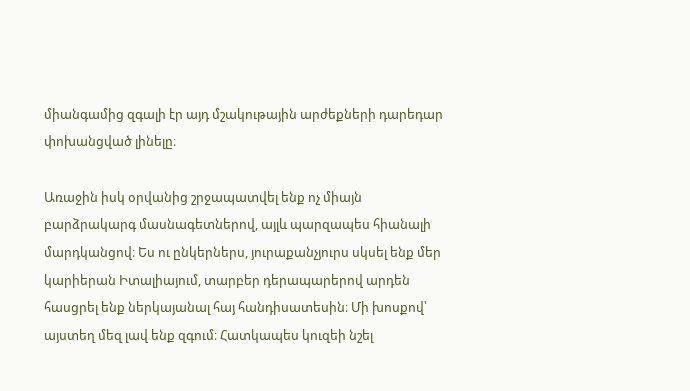միանգամից զգալի էր այդ մշակութային արժեքների դարեդար փոխանցված լինելը։

Առաջին իսկ օրվանից շրջապատվել ենք ոչ միայն բարձրակարգ մասնագետներով, այլև պարզապես հիանալի մարդկանցով։ Ես ու ընկերներս, յուրաքանչյուրս սկսել ենք մեր կարիերան Իտալիայում, տարբեր դերապարերով արդեն հասցրել ենք ներկայանալ հայ հանդիսատեսին։ Մի խոսքով՝ այստեղ մեզ լավ ենք զգում։ Հատկապես կուզեի նշել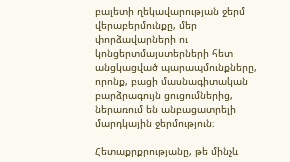բալետի ղեկավարության ջերմ վերաբերմունքը, մեր փորձավարների ու կոնցերտմայստերների հետ անցկացված պարապմունքները, որոնք, բացի մասնագիտական բարձրագույն ցուցումներից, ներառում են անբացատրելի մարդկային ջերմություն։

Հետաքրքրությանը, թե մինչև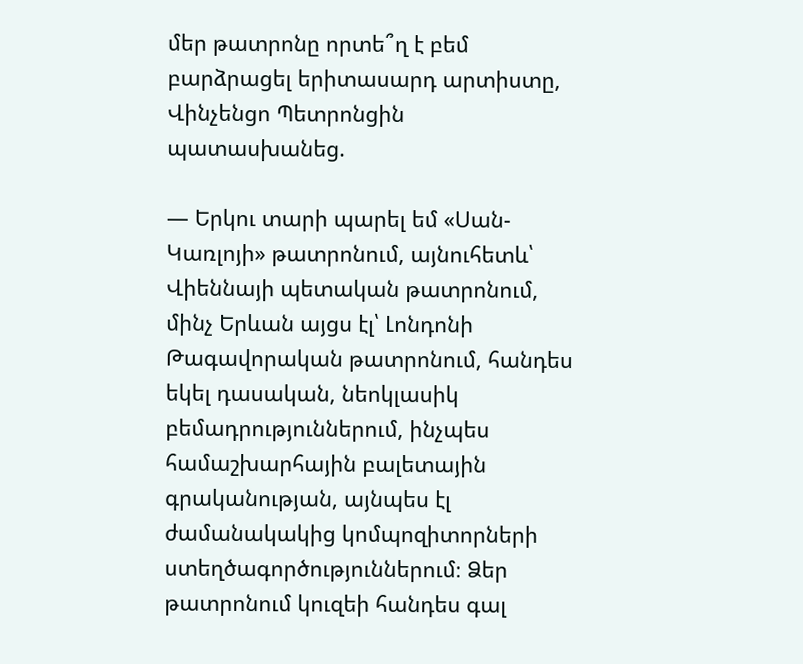մեր թատրոնը որտե՞ղ է բեմ բարձրացել երիտասարդ արտիստը, Վինչենցո Պետրոնցին պատասխանեց.

— Երկու տարի պարել եմ «Սան-Կառլոյի» թատրոնում, այնուհետև՝ Վիեննայի պետական թատրոնում, մինչ Երևան այցս էլ՝ Լոնդոնի Թագավորական թատրոնում, հանդես եկել դասական, նեոկլասիկ բեմադրություններում, ինչպես համաշխարհային բալետային գրականության, այնպես էլ ժամանակակից կոմպոզիտորների ստեղծագործություններում։ Ձեր թատրոնում կուզեի հանդես գալ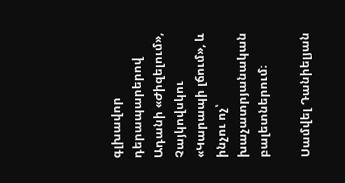գլխավոր դերապարերով Ադանի «Ժիզելում», Չայկովսկու «Կարապի լճում», և ինչու ոչ՝ խաչատրյանական բալետներում։

Սամվել Դանիելյան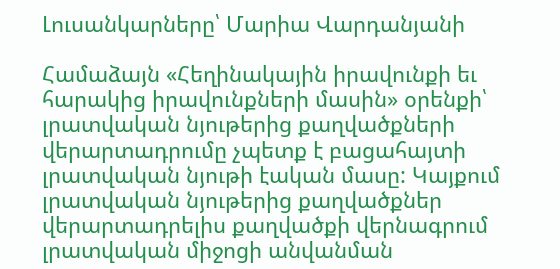Լուսանկարները՝ Մարիա Վարդանյանի

Համաձայն «Հեղինակային իրավունքի եւ հարակից իրավունքների մասին» օրենքի՝ լրատվական նյութերից քաղվածքների վերարտադրումը չպետք է բացահայտի լրատվական նյութի էական մասը: Կայքում լրատվական նյութերից քաղվածքներ վերարտադրելիս քաղվածքի վերնագրում լրատվական միջոցի անվանման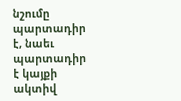նշումը պարտադիր է, նաեւ պարտադիր է կայքի ակտիվ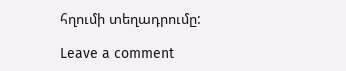հղումի տեղադրումը:

Leave a comment